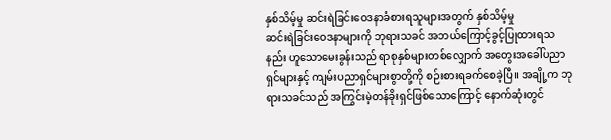နှစ်သိမ့်မှု ဆင်းရဲခြင်းဝေဒနာခံစားရသူများအတွက် နှစ်သိမ့်မှု
ဆင်းရဲခြင်းဝေဒနာများကို ဘုရားသခင် အဘယ်ကြောင့်ခွင့်ပြုထားရသနည်း ဟူသောမေးခွန်းသည် ရာစုနှစ်များတစ်လျှောက် အတွေးအခေါ်ပညာရှင်များနှင့် ကျမ်းပညာရှင်များစွာတို့ကို စဉ်းစားရခက်စေခဲ့ပြီ။ အချို့က ဘုရားသခင်သည် အကြွင်းမဲ့တန်ခိုးရှင်ဖြစ်သောကြောင့် နောက်ဆုံးတွင်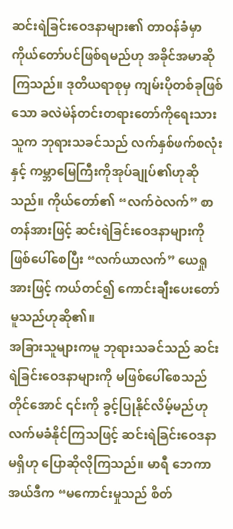ဆင်းရဲခြင်းဝေဒနာများ၏ တာဝန်ခံမှာ ကိုယ်တော်ပင်ဖြစ်ရမည်ဟု အခိုင်အမာဆိုကြသည်။ ဒုတိယရာစုမှ ကျမ်းပိုတစ်ခုဖြစ်သော ခလဲမဲန်တင်းတရားတော်ကိုရေးသားသူက ဘုရားသခင်သည် လက်နှစ်ဖက်စလုံးနှင့် ကမ္ဘာမြေကြီးကိုအုပ်ချုပ်၏ဟုဆိုသည်။ ကိုယ်တော်၏ “လက်ဝဲလက်” စာတန်အားဖြင့် ဆင်းရဲခြင်းဝေဒနာများကိုဖြစ်ပေါ်စေပြီး “လက်ယာလက်” ယေရှုအားဖြင့် ကယ်တင်၍ ကောင်းချီးပေးတော်မူသည်ဟုဆို၏။
အခြားသူများကမူ ဘုရားသခင်သည် ဆင်းရဲခြင်းဝေဒနာများကို မဖြစ်ပေါ်စေသည်တိုင်အောင် ၎င်းကို ခွင့်ပြုနိုင်လိမ့်မည်ဟု လက်မခံနိုင်ကြသဖြင့် ဆင်းရဲခြင်းဝေဒနာမရှိဟု ပြောဆိုလိုကြသည်။ မာရီ ဘေကာ အယ်ဒီက “မကောင်းမှုသည် စိတ်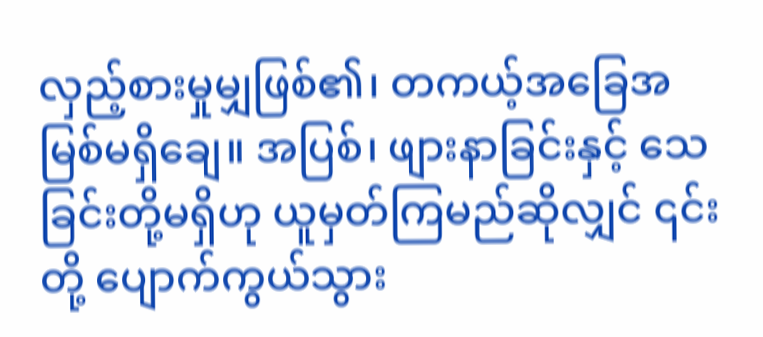လှည့်စားမှုမျှဖြစ်၏၊ တကယ့်အခြေအမြစ်မရှိချေ။ အပြစ်၊ ဖျားနာခြင်းနှင့် သေခြင်းတို့မရှိဟု ယူမှတ်ကြမည်ဆိုလျှင် ၎င်းတို့ ပျောက်ကွယ်သွား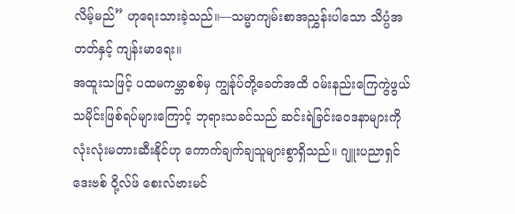လိမ့်မည်” ဟုရေးသားခဲ့သည်။—သမ္မာကျမ်းစာအညွှန်းပါသော သိပ္ပံအတတ်နှင့် ကျန်းမာရေး။
အထူးသဖြင့် ပထမကမ္ဘာစစ်မှ ကျွန်ုပ်တို့ခေတ်အထိ ဝမ်းနည်းကြေကွဲဖွယ် သမိုင်းဖြစ်ရပ်များကြောင့် ဘုရားသခင်သည် ဆင်းရဲခြင်းဝေဒနာများကို လုံးလုံးမတားဆီးနိုင်ဟု ကောက်ချက်ချသူများစွာရှိသည်။ ဂျူးပညာရှင် ဒေးဗစ် ဝို့လ်ဖ် စေးလ်ဗားမင်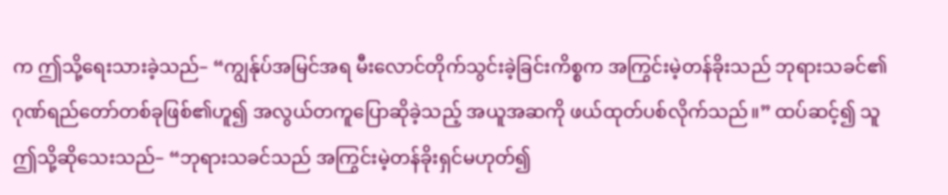က ဤသို့ရေးသားခဲ့သည်– “ကျွန်ုပ်အမြင်အရ မီးလောင်တိုက်သွင်းခဲ့ခြင်းကိစ္စက အကြွင်းမဲ့တန်ခိုးသည် ဘုရားသခင်၏ ဂုဏ်ရည်တော်တစ်ခုဖြစ်၏ဟူ၍ အလွယ်တကူပြောဆိုခဲ့သည့် အယူအဆကို ဖယ်ထုတ်ပစ်လိုက်သည်။” ထပ်ဆင့်၍ သူဤသို့ဆိုသေးသည်– “ဘုရားသခင်သည် အကြွင်းမဲ့တန်ခိုးရှင်မဟုတ်၍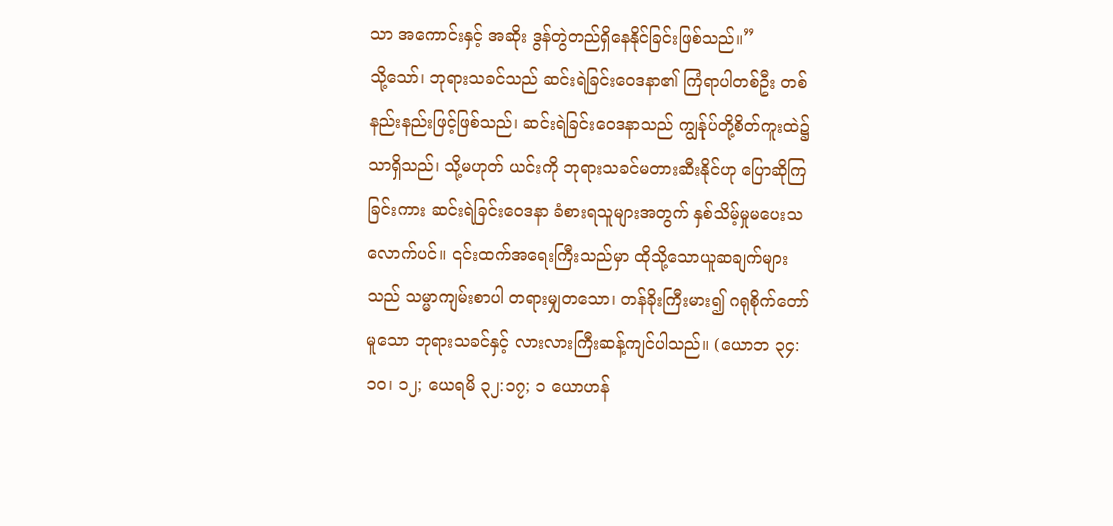သာ အကောင်းနှင့် အဆိုး ဒွန်တွဲတည်ရှိနေနိုင်ခြင်းဖြစ်သည်။”
သို့သော်၊ ဘုရားသခင်သည် ဆင်းရဲခြင်းဝေဒနာ၏ ကြံရာပါတစ်ဦး တစ်နည်းနည်းဖြင့်ဖြစ်သည်၊ ဆင်းရဲခြင်းဝေဒနာသည် ကျွန်ုပ်တို့စိတ်ကူးထဲ၌သာရှိသည်၊ သို့မဟုတ် ယင်းကို ဘုရားသခင်မတားဆီးနိုင်ဟု ပြောဆိုကြခြင်းကား ဆင်းရဲခြင်းဝေဒနာ ခံစားရသူများအတွက် နှစ်သိမ့်မှုမပေးသလောက်ပင်။ ၎င်းထက်အရေးကြီးသည်မှာ ထိုသို့သောယူဆချက်များသည် သမ္မာကျမ်းစာပါ တရားမျှတသော၊ တန်ခိုးကြီးမား၍ ဂရုစိုက်တော်မူသော ဘုရားသခင်နှင့် လားလားကြီးဆန့်ကျင်ပါသည်။ (ယောဘ ၃၄:၁၀၊ ၁၂; ယေရမိ ၃၂:၁၇; ၁ ယောဟန်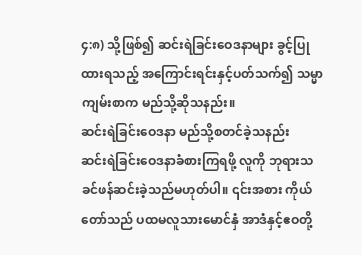၄:၈) သို့ဖြစ်၍ ဆင်းရဲခြင်းဝေဒနာများ ခွင့်ပြုထားရသည့် အကြောင်းရင်းနှင့်ပတ်သက်၍ သမ္မာကျမ်းစာက မည်သို့ဆိုသနည်း။
ဆင်းရဲခြင်းဝေဒနာ မည်သို့စတင်ခဲ့သနည်း
ဆင်းရဲခြင်းဝေဒနာခံစားကြရဖို့ လူကို ဘုရားသခင်ဖန်ဆင်းခဲ့သည်မဟုတ်ပါ။ ၎င်းအစား ကိုယ်တော်သည် ပထမလူသားမောင်နှံ အာဒံနှင့်ဧဝတို့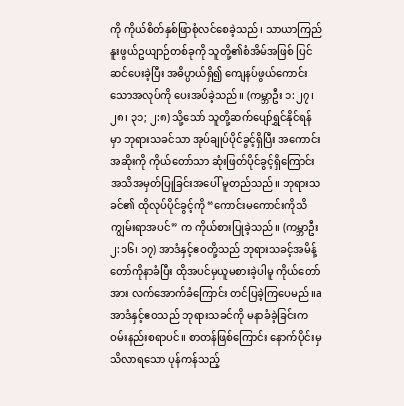ကို ကိုယ်စိတ်နှစ်ဖြာစုံလင်စေခဲ့သည်၊ သာယာကြည်နူးဖွယ်ဥယျာဉ်တစ်ခုကို သူတို့၏စံအိမ်အဖြစ် ပြင်ဆင်ပေးခဲ့ပြီး အဓိပ္ပာယ်ရှိ၍ ကျေနပ်ဖွယ်ကောင်းသောအလုပ်ကို ပေးအပ်ခဲ့သည်။ (ကမ္ဘာဦး ၁:၂၇၊ ၂၈၊ ၃၁; ၂:၈) သို့သော် သူတို့ဆက်ပျော်ရွှင်နိုင်ရန်မှာ ဘုရားသခင်သာ အုပ်ချုပ်ပိုင်ခွင့်ရှိပြီး အကောင်းအဆိုးကို ကိုယ်တော်သာ ဆုံးဖြတ်ပိုင်ခွင့်ရှိကြောင်း အသိအမှတ်ပြုခြင်းအပေါ် မူတည်သည်။ ဘုရားသခင်၏ ထိုလုပ်ပိုင်ခွင့်ကို “ကောင်းမကောင်းကိုသိကျွမ်းရာအပင်” က ကိုယ်စားပြုခဲ့သည်။ (ကမ္ဘာဦး ၂:၁၆၊ ၁၇) အာဒံနှင့်ဧဝတို့သည် ဘုရားသခင့်အမိန့်တော်ကိုနာခံပြီး ထိုအပင်မှယူမစားခဲ့ပါမူ ကိုယ်တော်အား လက်အောက်ခံကြောင်း တင်ပြခဲ့ကြပေမည်။a
အာဒံနှင့်ဧဝသည် ဘုရားသခင်ကို မနာခံခဲ့ခြင်းက ဝမ်းနည်းစရာပင်။ စာတန်ဖြစ်ကြောင်း နောက်ပိုင်းမှသိလာရသော ပုန်ကန်သည့်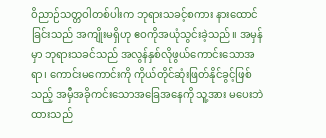ဝိညာဉ်သတ္တဝါတစ်ပါးက ဘုရားသခင့်စကား နားထောင်ခြင်းသည် အကျိုးမရှိဟု ဧဝကိုအယုံသွင်းခဲ့သည်။ အမှန်မှာ ဘုရားသခင်သည် အလွန်နှစ်လိုဖွယ်ကောင်းသောအရာ၊ ကောင်းမကောင်းကို ကိုယ်တိုင်ဆုံးဖြတ်နိုင်ခွင့်ဖြစ်သည့် အမှီအခိုကင်းသောအခြေအနေကို သူ့အား မပေးဘဲထားသည်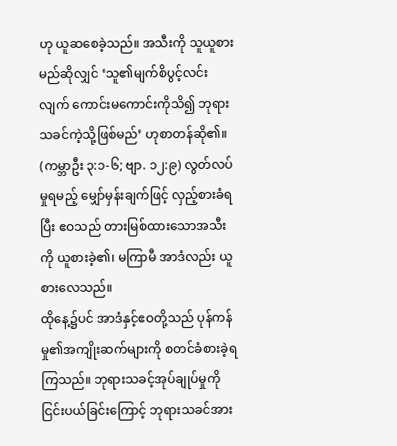ဟု ယူဆစေခဲ့သည်။ အသီးကို သူယူစားမည်ဆိုလျှင် ‘သူ၏မျက်စိပွင့်လင်းလျက် ကောင်းမကောင်းကိုသိ၍ ဘုရားသခင်ကဲ့သို့ဖြစ်မည်’ ဟုစာတန်ဆို၏။ (ကမ္ဘာဦး ၃:၁-၆; ဗျာ. ၁၂:၉) လွတ်လပ်မှုရမည့် မျှော်မှန်းချက်ဖြင့် လှည့်စားခံရပြီး ဧဝသည် တားမြစ်ထားသောအသီးကို ယူစားခဲ့၏၊ မကြာမီ အာဒံလည်း ယူစားလေသည်။
ထိုနေ့၌ပင် အာဒံနှင့်ဧဝတို့သည် ပုန်ကန်မှု၏အကျိုးဆက်များကို စတင်ခံစားခဲ့ရကြသည်။ ဘုရားသခင့်အုပ်ချုပ်မှုကို ငြင်းပယ်ခြင်းကြောင့် ဘုရားသခင်အား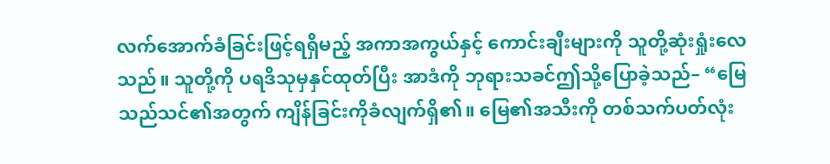လက်အောက်ခံခြင်းဖြင့်ရရှိမည့် အကာအကွယ်နှင့် ကောင်းချီးများကို သူတို့ဆုံးရှုံးလေသည်။ သူတို့ကို ပရဒိသုမှနှင်ထုတ်ပြီး အာဒံကို ဘုရားသခင်ဤသို့ပြောခဲ့သည်– “မြေသည်သင်၏အတွက် ကျိန်ခြင်းကိုခံလျက်ရှိ၏။ မြေ၏အသီးကို တစ်သက်ပတ်လုံး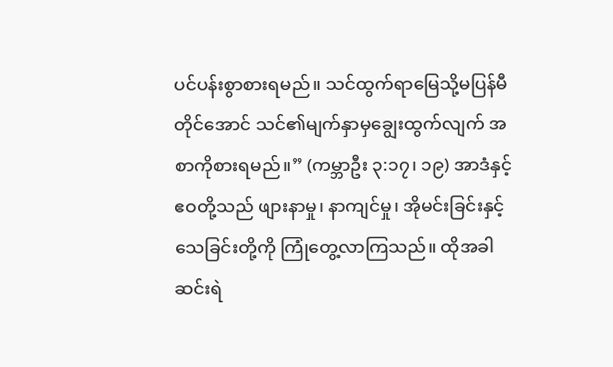ပင်ပန်းစွာစားရမည်။ သင်ထွက်ရာမြေသို့မပြန်မီတိုင်အောင် သင်၏မျက်နှာမှချွေးထွက်လျက် အစာကိုစားရမည်။” (ကမ္ဘာဦး ၃:၁၇၊ ၁၉) အာဒံနှင့်ဧဝတို့သည် ဖျားနာမှု၊ နာကျင်မှု၊ အိုမင်းခြင်းနှင့် သေခြင်းတို့ကို ကြုံတွေ့လာကြသည်။ ထိုအခါ ဆင်းရဲ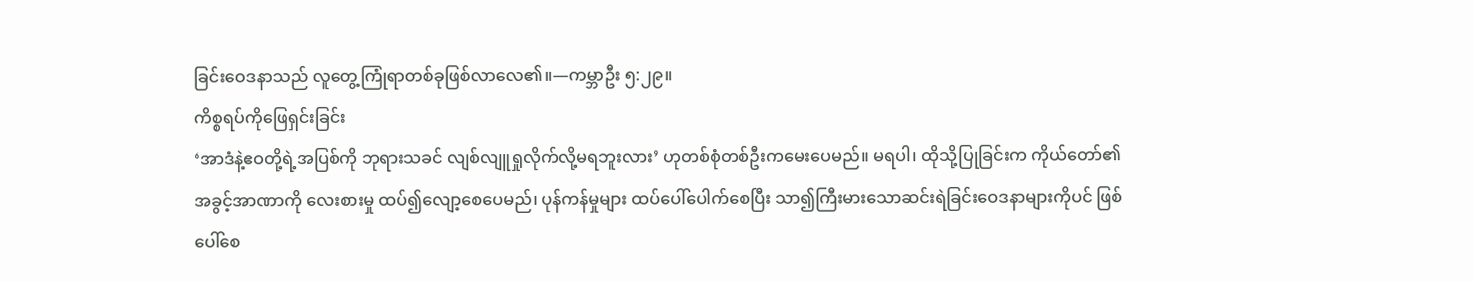ခြင်းဝေဒနာသည် လူတွေ့ကြုံရာတစ်ခုဖြစ်လာလေ၏။—ကမ္ဘာဦး ၅:၂၉။
ကိစ္စရပ်ကိုဖြေရှင်းခြင်း
‘အာဒံနဲ့ဧဝတို့ရဲ့အပြစ်ကို ဘုရားသခင် လျစ်လျူရှုလိုက်လို့မရဘူးလား’ ဟုတစ်စုံတစ်ဦးကမေးပေမည်။ မရပါ၊ ထိုသို့ပြုခြင်းက ကိုယ်တော်၏အခွင့်အာဏာကို လေးစားမှု ထပ်၍လျော့စေပေမည်၊ ပုန်ကန်မှုများ ထပ်ပေါ်ပေါက်စေပြီး သာ၍ကြီးမားသောဆင်းရဲခြင်းဝေဒနာများကိုပင် ဖြစ်ပေါ်စေ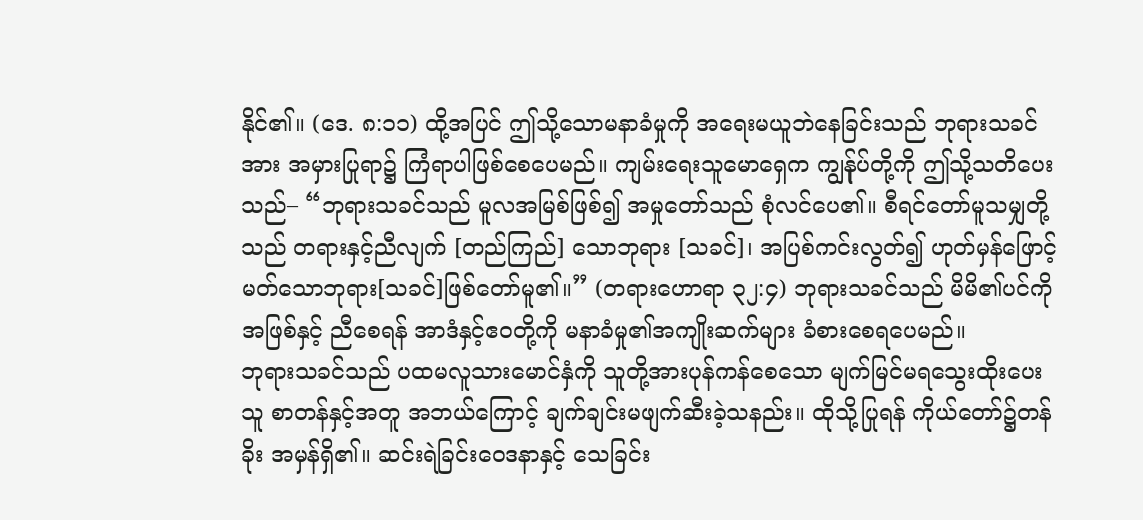နိုင်၏။ (ဒေ. ၈:၁၁) ထို့အပြင် ဤသို့သောမနာခံမှုကို အရေးမယူဘဲနေခြင်းသည် ဘုရားသခင်အား အမှားပြုရာ၌ ကြံရာပါဖြစ်စေပေမည်။ ကျမ်းရေးသူမောရှေက ကျွန်ုပ်တို့ကို ဤသို့သတိပေးသည်– “ဘုရားသခင်သည် မူလအမြစ်ဖြစ်၍ အမှုတော်သည် စုံလင်ပေ၏။ စီရင်တော်မူသမျှတို့သည် တရားနှင့်ညီလျက် [တည်ကြည်] သောဘုရား [သခင်]၊ အပြစ်ကင်းလွတ်၍ ဟုတ်မှန်ဖြောင့်မတ်သောဘုရား[သခင်]ဖြစ်တော်မူ၏။” (တရားဟောရာ ၃၂:၄) ဘုရားသခင်သည် မိမိ၏ပင်ကိုအဖြစ်နှင့် ညီစေရန် အာဒံနှင့်ဧဝတို့ကို မနာခံမှု၏အကျိုးဆက်များ ခံစားစေရပေမည်။
ဘုရားသခင်သည် ပထမလူသားမောင်နှံကို သူတို့အားပုန်ကန်စေသော မျက်မြင်မရသွေးထိုးပေးသူ စာတန်နှင့်အတူ အဘယ်ကြောင့် ချက်ချင်းမဖျက်ဆီးခဲ့သနည်း။ ထိုသို့ပြုရန် ကိုယ်တော်၌တန်ခိုး အမှန်ရှိ၏။ ဆင်းရဲခြင်းဝေဒနာနှင့် သေခြင်း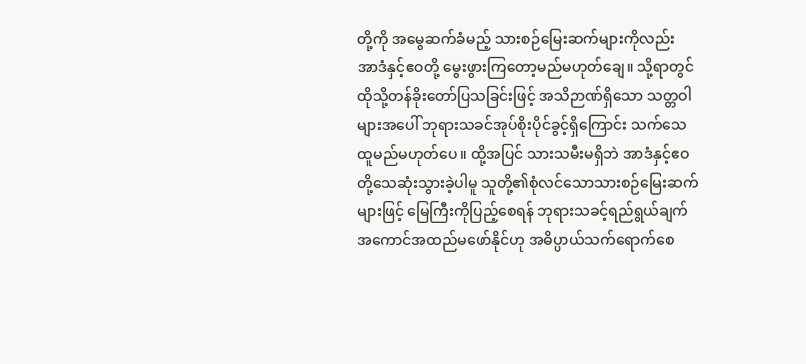တို့ကို အမွေဆက်ခံမည့် သားစဉ်မြေးဆက်များကိုလည်း အာဒံနှင့်ဧဝတို့ မွေးဖွားကြတော့မည်မဟုတ်ချေ။ သို့ရာတွင် ထိုသို့တန်ခိုးတော်ပြသခြင်းဖြင့် အသိဉာဏ်ရှိသော သတ္တဝါများအပေါ် ဘုရားသခင်အုပ်စိုးပိုင်ခွင့်ရှိကြောင်း သက်သေထူမည်မဟုတ်ပေ။ ထို့အပြင် သားသမီးမရှိဘဲ အာဒံနှင့်ဧဝတို့သေဆုံးသွားခဲ့ပါမူ သူတို့၏စုံလင်သောသားစဉ်မြေးဆက်များဖြင့် မြေကြီးကိုပြည့်စေရန် ဘုရားသခင့်ရည်ရွယ်ချက် အကောင်အထည်မဖော်နိုင်ဟု အဓိပ္ပာယ်သက်ရောက်စေ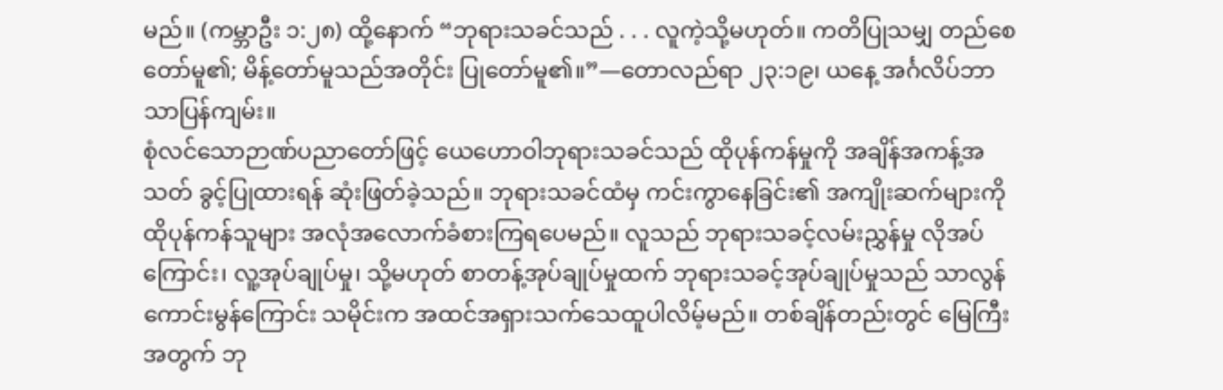မည်။ (ကမ္ဘာဦး ၁:၂၈) ထို့နောက် “ဘုရားသခင်သည် . . . လူကဲ့သို့မဟုတ်။ ကတိပြုသမျှ တည်စေတော်မူ၏; မိန့်တော်မူသည်အတိုင်း ပြုတော်မူ၏။”—တောလည်ရာ ၂၃:၁၉၊ ယနေ့ အင်္ဂလိပ်ဘာသာပြန်ကျမ်း။
စုံလင်သောဉာဏ်ပညာတော်ဖြင့် ယေဟောဝါဘုရားသခင်သည် ထိုပုန်ကန်မှုကို အချိန်အကန့်အသတ် ခွင့်ပြုထားရန် ဆုံးဖြတ်ခဲ့သည်။ ဘုရားသခင်ထံမှ ကင်းကွာနေခြင်း၏ အကျိုးဆက်များကို ထိုပုန်ကန်သူများ အလုံအလောက်ခံစားကြရပေမည်။ လူသည် ဘုရားသခင့်လမ်းညွှန်မှု လိုအပ်ကြောင်း၊ လူ့အုပ်ချုပ်မှု၊ သို့မဟုတ် စာတန့်အုပ်ချုပ်မှုထက် ဘုရားသခင့်အုပ်ချုပ်မှုသည် သာလွန်ကောင်းမွန်ကြောင်း သမိုင်းက အထင်အရှားသက်သေထူပါလိမ့်မည်။ တစ်ချိန်တည်းတွင် မြေကြီးအတွက် ဘု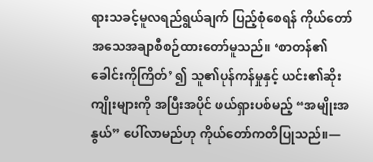ရားသခင့်မူလရည်ရွယ်ချက် ပြည့်စုံစေရန် ကိုယ်တော် အသေအချာစီစဉ်ထားတော်မူသည်။ ‘စာတန်၏ခေါင်းကိုကြိတ်’ ၍ သူ၏ပုန်ကန်မှုနှင့် ယင်း၏ဆိုးကျိုးများကို အပြီးအပိုင် ဖယ်ရှားပစ်မည့် “အမျိုးအနွယ်” ပေါ်လာမည်ဟု ကိုယ်တော်ကတိပြုသည်။—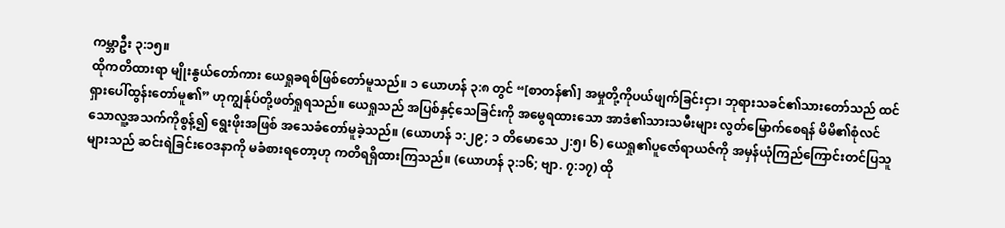ကမ္ဘာဦး ၃:၁၅။
ထိုကတိထားရာ မျိုးနွယ်တော်ကား ယေရှုခရစ်ဖြစ်တော်မူသည်။ ၁ ယောဟန် ၃:၈ တွင် “[စာတန်၏] အမှုတို့ကိုပယ်ဖျက်ခြင်းငှာ၊ ဘုရားသခင်၏သားတော်သည် ထင်ရှားပေါ်ထွန်းတော်မူ၏” ဟုကျွန်ုပ်တို့ဖတ်ရှုရသည်။ ယေရှုသည် အပြစ်နှင့်သေခြင်းကို အမွေရထားသော အာဒံ၏သားသမီးများ လွတ်မြောက်စေရန် မိမိ၏စုံလင်သောလူ့အသက်ကိုစွန့်၍ ရွေးဖိုးအဖြစ် အသေခံတော်မူခဲ့သည်။ (ယောဟန် ၁:၂၉; ၁ တိမောသေ ၂:၅၊ ၆) ယေရှု၏ပူဇော်ရာယဇ်ကို အမှန်ယုံကြည်ကြောင်းတင်ပြသူများသည် ဆင်းရဲခြင်းဝေဒနာကို မခံစားရတော့ဟု ကတိရရှိထားကြသည်။ (ယောဟန် ၃:၁၆; ဗျာ. ၇:၁၇) ထို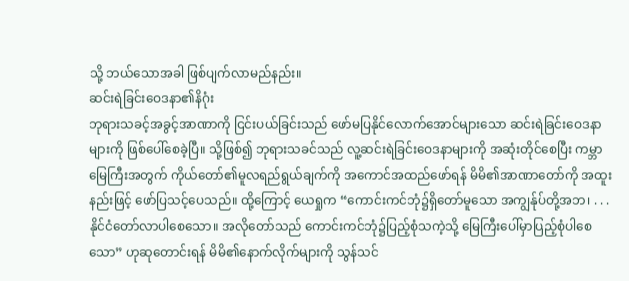သို့ ဘယ်သောအခါ ဖြစ်ပျက်လာမည်နည်း။
ဆင်းရဲခြင်းဝေဒနာ၏နိဂုံး
ဘုရားသခင့်အခွင့်အာဏာကို ငြင်းပယ်ခြင်းသည် ဖော်မပြနိုင်လောက်အောင်များသော ဆင်းရဲခြင်းဝေဒနာများကို ဖြစ်ပေါ်စေခဲ့ပြီ။ သို့ဖြစ်၍ ဘုရားသခင်သည် လူ့ဆင်းရဲခြင်းဝေဒနာများကို အဆုံးတိုင်စေပြီး ကမ္ဘာမြေကြီးအတွက် ကိုယ်တော်၏မူလရည်ရွယ်ချက်ကို အကောင်အထည်ဖော်ရန် မိမိ၏အာဏာတော်ကို အထူးနည်းဖြင့် ဖော်ပြသင့်ပေသည်။ ထို့ကြောင့် ယေရှုက “ကောင်းကင်ဘုံ၌ရှိတော်မူသော အကျွန်ုပ်တို့အဘ၊ . . . နိုင်ငံတော်လာပါစေသော။ အလိုတော်သည် ကောင်းကင်ဘုံ၌ပြည့်စုံသကဲ့သို့ မြေကြီးပေါ်မှာပြည့်စုံပါစေသော” ဟုဆုတောင်းရန် မိမိ၏နောက်လိုက်များကို သွန်သင်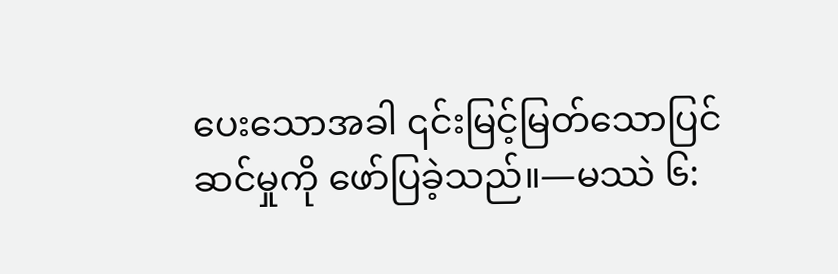ပေးသောအခါ ၎င်းမြင့်မြတ်သောပြင်ဆင်မှုကို ဖော်ပြခဲ့သည်။—မဿဲ ၆: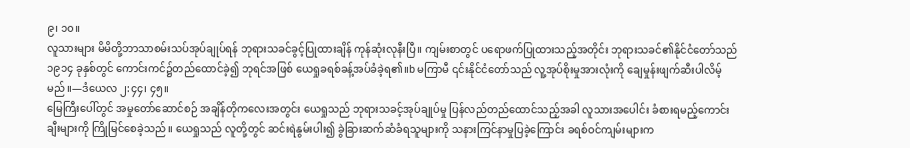၉၊ ၁၀။
လူသားများ မိမိတို့ဘာသာစမ်းသပ်အုပ်ချုပ်ရန် ဘုရားသခင်ခွင့်ပြုထားချိန် ကုန်ဆုံးလုနီးပြီ။ ကျမ်းစာတွင် ပရောဖက်ပြုထားသည့်အတိုင်း ဘုရားသခင်၏နိုင်ငံတော်သည် ၁၉၁၄ ခုနှစ်တွင် ကောင်းကင်၌တည်ထောင်ခဲ့၍ ဘုရင်အဖြစ် ယေရှုခရစ်ခန့်အပ်ခံခဲ့ရ၏။b မကြာမီ ၎င်းနိုင်ငံတော်သည် လူ့အုပ်စိုးမှုအားလုံးကို ချေမှုန်းဖျက်ဆီးပါလိမ့်မည်။—ဒံယေလ ၂:၄၄၊ ၄၅။
မြေကြီးပေါ်တွင် အမှုတော်ဆောင်စဉ် အချိန်တိုကလေးအတွင်း ယေရှုသည် ဘုရားသခင့်အုပ်ချုပ်မှု ပြန်လည်တည်ထောင်သည့်အခါ လူသားအပေါင်း ခံစားရမည့်ကောင်းချီးများကို ကြိုမြင်စေခဲ့သည်။ ယေရှုသည် လူတို့တွင် ဆင်းရဲနွမ်းပါး၍ ခွဲခြားဆက်ဆံခံရသူများကို သနားကြင်နာမှုပြခဲ့ကြောင်း ခရစ်ဝင်ကျမ်းများက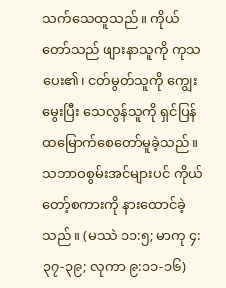သက်သေထူသည်။ ကိုယ်တော်သည် ဖျားနာသူကို ကုသပေး၏၊ ငတ်မွတ်သူကို ကျွေးမွေးပြီး သေလွန်သူကို ရှင်ပြန်ထမြောက်စေတော်မူခဲ့သည်။ သဘာဝစွမ်းအင်များပင် ကိုယ်တော့်စကားကို နားထောင်ခဲ့သည်။ (မဿဲ ၁၁:၅; မာကု ၄:၃၇-၃၉; လုကာ ၉:၁၁-၁၆)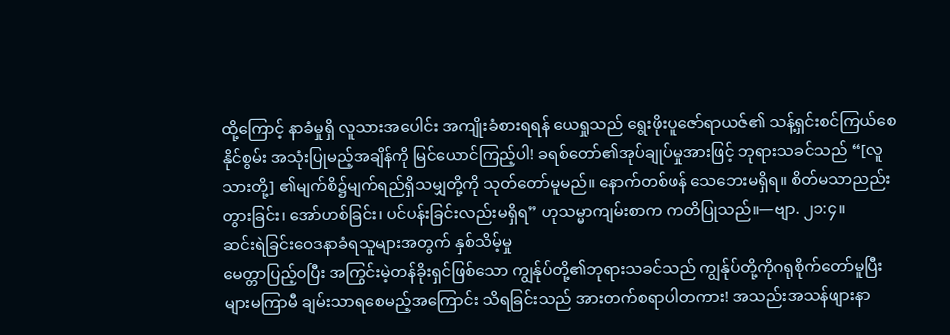ထို့ကြောင့် နာခံမှုရှိ လူသားအပေါင်း အကျိုးခံစားရရန် ယေရှုသည် ရွေးဖိုးပူဇော်ရာယဇ်၏ သန့်ရှင်းစင်ကြယ်စေနိုင်စွမ်း အသုံးပြုမည့်အချိန်ကို မြင်ယောင်ကြည့်ပါ! ခရစ်တော်၏အုပ်ချုပ်မှုအားဖြင့် ဘုရားသခင်သည် “[လူသားတို့] ၏မျက်စိ၌မျက်ရည်ရှိသမျှတို့ကို သုတ်တော်မူမည်။ နောက်တစ်ဖန် သေဘေးမရှိရ။ စိတ်မသာညည်းတွားခြင်း၊ အော်ဟစ်ခြင်း၊ ပင်ပန်းခြင်းလည်းမရှိရ” ဟုသမ္မာကျမ်းစာက ကတိပြုသည်။—ဗျာ. ၂၁:၄။
ဆင်းရဲခြင်းဝေဒနာခံရသူများအတွက် နှစ်သိမ့်မှု
မေတ္တာပြည့်ဝပြီး အကြွင်းမဲ့တန်ခိုးရှင်ဖြစ်သော ကျွန်ုပ်တို့၏ဘုရားသခင်သည် ကျွန်ုပ်တို့ကိုဂရုစိုက်တော်မူပြီး များမကြာမီ ချမ်းသာရစေမည့်အကြောင်း သိရခြင်းသည် အားတက်စရာပါတကား! အသည်းအသန်ဖျားနာ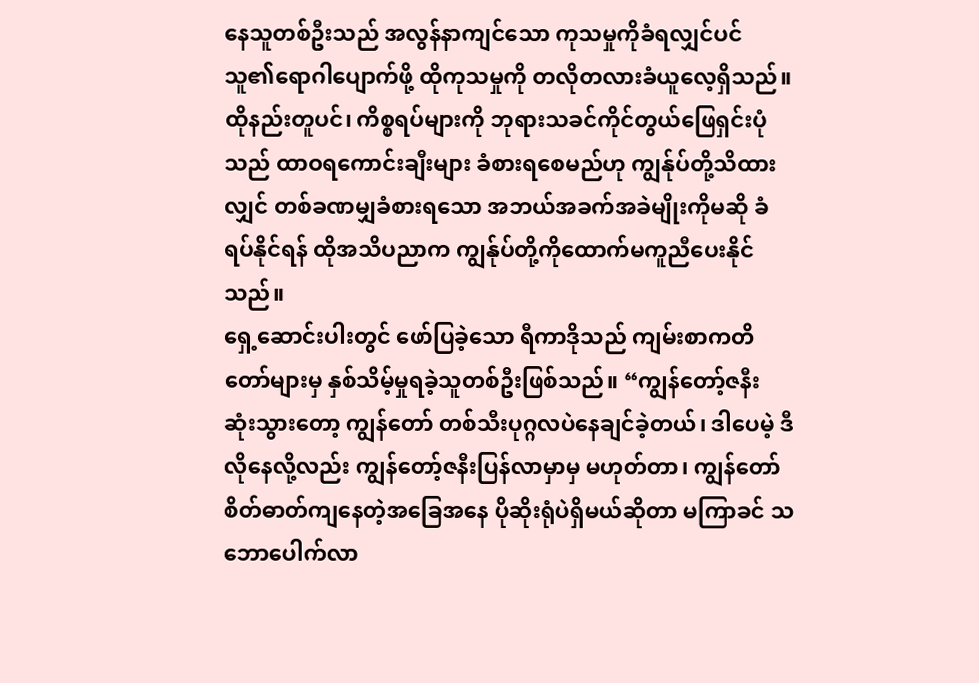နေသူတစ်ဦးသည် အလွန်နာကျင်သော ကုသမှုကိုခံရလျှင်ပင် သူ၏ရောဂါပျောက်ဖို့ ထိုကုသမှုကို တလိုတလားခံယူလေ့ရှိသည်။ ထိုနည်းတူပင်၊ ကိစ္စရပ်များကို ဘုရားသခင်ကိုင်တွယ်ဖြေရှင်းပုံသည် ထာဝရကောင်းချီးများ ခံစားရစေမည်ဟု ကျွန်ုပ်တို့သိထားလျှင် တစ်ခဏမျှခံစားရသော အဘယ်အခက်အခဲမျိုးကိုမဆို ခံရပ်နိုင်ရန် ထိုအသိပညာက ကျွန်ုပ်တို့ကိုထောက်မကူညီပေးနိုင်သည်။
ရှေ့ဆောင်းပါးတွင် ဖော်ပြခဲ့သော ရီကာဒိုသည် ကျမ်းစာကတိတော်များမှ နှစ်သိမ့်မှုရခဲ့သူတစ်ဦးဖြစ်သည်။ “ကျွန်တော့်ဇနီး ဆုံးသွားတော့ ကျွန်တော် တစ်သီးပုဂ္ဂလပဲနေချင်ခဲ့တယ်၊ ဒါပေမဲ့ ဒီလိုနေလို့လည်း ကျွန်တော့်ဇနီးပြန်လာမှာမှ မဟုတ်တာ၊ ကျွန်တော်စိတ်ဓာတ်ကျနေတဲ့အခြေအနေ ပိုဆိုးရုံပဲရှိမယ်ဆိုတာ မကြာခင် သဘောပေါက်လာ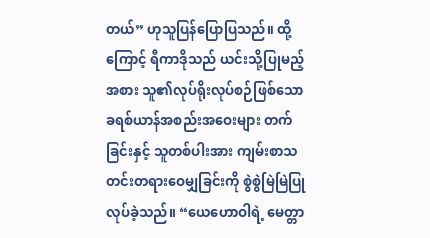တယ်” ဟုသူပြန်ပြောပြသည်။ ထို့ကြောင့် ရီကာဒိုသည် ယင်းသို့ပြုမည့်အစား သူ၏လုပ်ရိုးလုပ်စဉ်ဖြစ်သော ခရစ်ယာန်အစည်းအဝေးများ တက်ခြင်းနှင့် သူတစ်ပါးအား ကျမ်းစာသတင်းတရားဝေမျှခြင်းကို စွဲစွဲမြဲမြဲပြုလုပ်ခဲ့သည်။ “ယေဟောဝါရဲ့ မေတ္တာ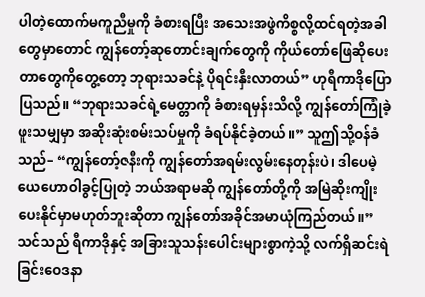ပါတဲ့ထောက်မကူညီမှုကို ခံစားရပြီး အသေးအဖွဲကိစ္စလို့ထင်ရတဲ့အခါတွေမှာတောင် ကျွန်တော့်ဆုတောင်းချက်တွေကို ကိုယ်တော်ဖြေဆိုပေးတာတွေကိုတွေ့တော့ ဘုရားသခင်နဲ့ ပိုရင်းနှီးလာတယ်” ဟုရီကာဒိုပြောပြသည်။ “ဘုရားသခင်ရဲ့မေတ္တာကို ခံစားရမှန်းသိလို့ ကျွန်တော်ကြုံခဲ့ဖူးသမျှမှာ အဆိုးဆုံးစမ်းသပ်မှုကို ခံရပ်နိုင်ခဲ့တယ်။” သူဤသို့ဝန်ခံသည်– “ကျွန်တော့်ဇနီးကို ကျွန်တော်အရမ်းလွမ်းနေတုန်းပဲ၊ ဒါပေမဲ့ ယေဟောဝါခွင့်ပြုတဲ့ ဘယ်အရာမဆို ကျွန်တော်တို့ကို အမြဲဆိုးကျိုးပေးနိုင်မှာမဟုတ်ဘူးဆိုတာ ကျွန်တော်အခိုင်အမာယုံကြည်တယ်။”
သင်သည် ရီကာဒိုနှင့် အခြားသူသန်းပေါင်းများစွာကဲ့သို့ လက်ရှိဆင်းရဲခြင်းဝေဒနာ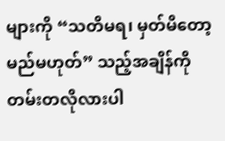များကို “သတိမရ၊ မှတ်မိတော့မည်မဟုတ်” သည့်အချိန်ကို တမ်းတလိုလားပါ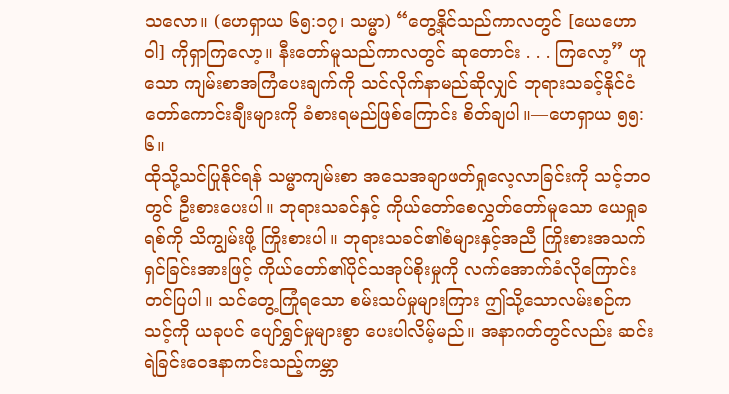သလော။ (ဟေရှာယ ၆၅:၁၇၊ သမ္မာ) “တွေ့နိုင်သည်ကာလတွင် [ယေဟောဝါ] ကိုရှာကြလော့။ နီးတော်မူသည်ကာလတွင် ဆုတောင်း . . . ကြလော့” ဟူသော ကျမ်းစာအကြံပေးချက်ကို သင်လိုက်နာမည်ဆိုလျှင် ဘုရားသခင့်နိုင်ငံတော်ကောင်းချီးများကို ခံစားရမည်ဖြစ်ကြောင်း စိတ်ချပါ။—ဟေရှာယ ၅၅:၆။
ထိုသို့သင်ပြုနိုင်ရန် သမ္မာကျမ်းစာ အသေအချာဖတ်ရှုလေ့လာခြင်းကို သင့်ဘဝတွင် ဦးစားပေးပါ။ ဘုရားသခင်နှင့် ကိုယ်တော်စေလွှတ်တော်မူသော ယေရှုခရစ်ကို သိကျွမ်းဖို့ ကြိုးစားပါ။ ဘုရားသခင်၏စံများနှင့်အညီ ကြိုးစားအသက်ရှင်ခြင်းအားဖြင့် ကိုယ်တော်၏ပိုင်သအုပ်စိုးမှုကို လက်အောက်ခံလိုကြောင်း တင်ပြပါ။ သင်တွေ့ကြုံရသော စမ်းသပ်မှုများကြား ဤသို့သောလမ်းစဉ်က သင့်ကို ယခုပင် ပျော်ရွှင်မှုများစွာ ပေးပါလိမ့်မည်။ အနာဂတ်တွင်လည်း ဆင်းရဲခြင်းဝေဒနာကင်းသည့်ကမ္ဘာ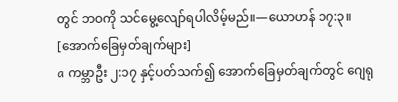တွင် ဘဝကို သင်မွေ့လျော်ရပါလိမ့်မည်။—ယောဟန် ၁၇:၃။
[အောက်ခြေမှတ်ချက်များ]
a ကမ္ဘာဦး ၂:၁၇ နှင့်ပတ်သက်၍ အောက်ခြေမှတ်ချက်တွင် ဂျေရု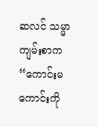ဆလင် သမ္မာကျမ်းစာက “ကောင်းမကောင်းကို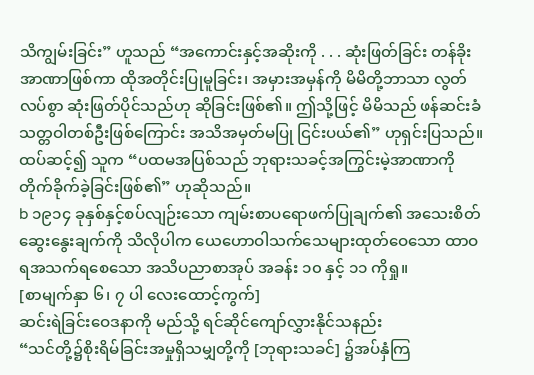သိကျွမ်းခြင်း” ဟူသည် “အကောင်းနှင့်အဆိုးကို . . . ဆုံးဖြတ်ခြင်း တန်ခိုးအာဏာဖြစ်ကာ ထိုအတိုင်းပြုမူခြင်း၊ အမှားအမှန်ကို မိမိတို့ဘာသာ လွတ်လပ်စွာ ဆုံးဖြတ်ပိုင်သည်ဟု ဆိုခြင်းဖြစ်၏။ ဤသို့ဖြင့် မိမိသည် ဖန်ဆင်းခံသတ္တဝါတစ်ဦးဖြစ်ကြောင်း အသိအမှတ်မပြု ငြင်းပယ်၏” ဟုရှင်းပြသည်။ ထပ်ဆင့်၍ သူက “ပထမအပြစ်သည် ဘုရားသခင့်အကြွင်းမဲ့အာဏာကို တိုက်ခိုက်ခဲ့ခြင်းဖြစ်၏” ဟုဆိုသည်။
b ၁၉၁၄ ခုနှစ်နှင့်စပ်လျဉ်းသော ကျမ်းစာပရောဖက်ပြုချက်၏ အသေးစိတ်ဆွေးနွေးချက်ကို သိလိုပါက ယေဟောဝါသက်သေများထုတ်ဝေသော ထာဝရအသက်ရစေသော အသိပညာစာအုပ် အခန်း ၁၀ နှင့် ၁၁ ကိုရှု။
[စာမျက်နှာ ၆၊ ၇ ပါ လေးထောင့်ကွက်]
ဆင်းရဲခြင်းဝေဒနာကို မည်သို့ ရင်ဆိုင်ကျော်လွှားနိုင်သနည်း
“သင်တို့၌စိုးရိမ်ခြင်းအမှုရှိသမျှတို့ကို [ဘုရားသခင်] ၌အပ်နှံကြ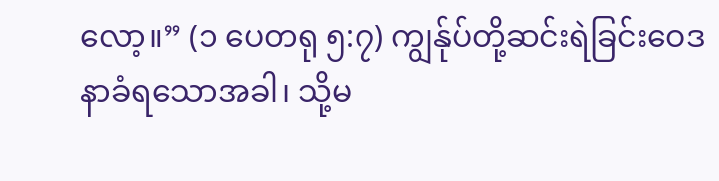လော့။” (၁ ပေတရု ၅:၇) ကျွန်ုပ်တို့ဆင်းရဲခြင်းဝေဒနာခံရသောအခါ၊ သို့မ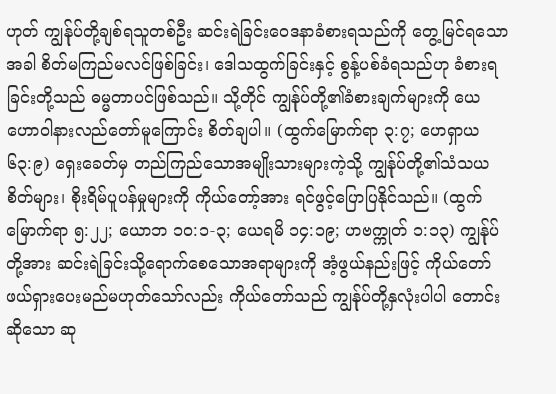ဟုတ် ကျွန်ုပ်တို့ချစ်ရသူတစ်ဦး ဆင်းရဲခြင်းဝေဒနာခံစားရသည်ကို တွေ့မြင်ရသောအခါ စိတ်မကြည်မလင်ဖြစ်ခြင်း၊ ဒေါသထွက်ခြင်းနှင့် စွန့်ပစ်ခံရသည်ဟု ခံစားရခြင်းတို့သည် ဓမ္မတာပင်ဖြစ်သည်။ သို့တိုင် ကျွန်ုပ်တို့၏ခံစားချက်များကို ယေဟောဝါနားလည်တော်မူကြောင်း စိတ်ချပါ။ (ထွက်မြောက်ရာ ၃:၇; ဟေရှာယ ၆၃:၉) ရှေးခေတ်မှ တည်ကြည်သောအမျိုးသားများကဲ့သို့ ကျွန်ုပ်တို့၏သံသယစိတ်များ၊ စိုးရိမ်ပူပန်မှုများကို ကိုယ်တော့်အား ရင်ဖွင့်ပြောပြနိုင်သည်။ (ထွက်မြောက်ရာ ၅:၂၂; ယောဘ ၁၀:၁-၃; ယေရမိ ၁၄:၁၉; ဟဗက္ကုတ် ၁:၁၃) ကျွန်ုပ်တို့အား ဆင်းရဲခြင်းသို့ရောက်စေသောအရာများကို အံ့ဖွယ်နည်းဖြင့် ကိုယ်တော်ဖယ်ရှားပေးမည်မဟုတ်သော်လည်း ကိုယ်တော်သည် ကျွန်ုပ်တို့နှလုံးပါပါ တောင်းဆိုသော ဆု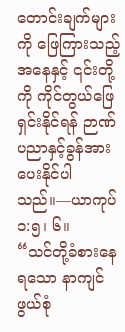တောင်းချက်များကို ဖြေကြားသည့်အနေနှင့် ၎င်းတို့ကို ကိုင်တွယ်ဖြေရှင်းနိုင်ရန် ဉာဏ်ပညာနှင့်ခွန်အား ပေးနိုင်ပါသည်။—ယာကုပ် ၁:၅၊ ၆။
“သင်တို့ခံစားနေရသော နာကျင်ဖွယ်စုံ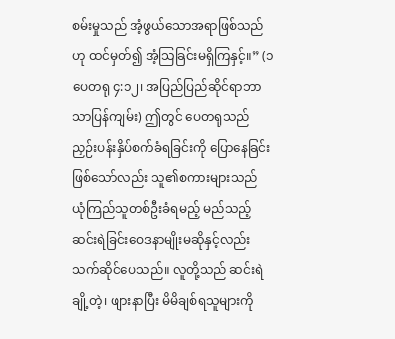စမ်းမှုသည် အံ့ဖွယ်သောအရာဖြစ်သည်ဟု ထင်မှတ်၍ အံ့သြခြင်းမရှိကြနှင့်။” (၁ ပေတရု ၄:၁၂၊ အပြည်ပြည်ဆိုင်ရာဘာသာပြန်ကျမ်း) ဤတွင် ပေတရုသည် ညှဉ်းပန်းနှိပ်စက်ခံရခြင်းကို ပြောနေခြင်းဖြစ်သော်လည်း သူ၏စကားများသည် ယုံကြည်သူတစ်ဦးခံရမည့် မည်သည့်ဆင်းရဲခြင်းဝေဒနာမျိုးမဆိုနှင့်လည်း သက်ဆိုင်ပေသည်။ လူတို့သည် ဆင်းရဲချို့တဲ့၊ ဖျားနာပြီး မိမိချစ်ရသူများကို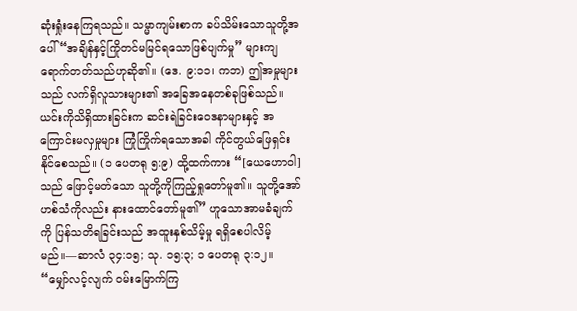ဆုံးရှုံးနေကြရသည်။ သမ္မာကျမ်းစာက ခပ်သိမ်းသောသူတို့အပေါ် “အချိန်နှင့်ကြိုတင်မမြင်ရသောဖြစ်ပျက်မှု” များကျရောက်တတ်သည်ဟုဆို၏။ (ဒေ. ၉:၁၁၊ ကဘ) ဤအမှုများသည် လက်ရှိလူသားများ၏ အခြေအနေတစ်ခုဖြစ်သည်။ ယင်းကိုသိရှိထားခြင်းက ဆင်းရဲခြင်းဝေဒနာများနှင့် အကြောင်းမလှမှုများ ကြုံကြိုက်ရသောအခါ ကိုင်တွယ်ဖြေရှင်းနိုင်စေသည်။ (၁ ပေတရု ၅:၉) ထို့ထက်ကား “[ယေဟောဝါ] သည် ဖြောင့်မတ်သော သူတို့ကိုကြည့်ရှုတော်မူ၏။ သူတို့အော်ဟစ်သံကိုလည်း နားထောင်တော်မူ၏” ဟူသောအာမခံချက်ကို ပြန်သတိရခြင်းသည် အထူးနှစ်သိမ့်မှု ရရှိစေပါလိမ့်မည်။—ဆာလံ ၃၄:၁၅; သု. ၁၅:၃; ၁ ပေတရု ၃:၁၂။
“မျှော်လင့်လျက် ဝမ်းမြောက်ကြ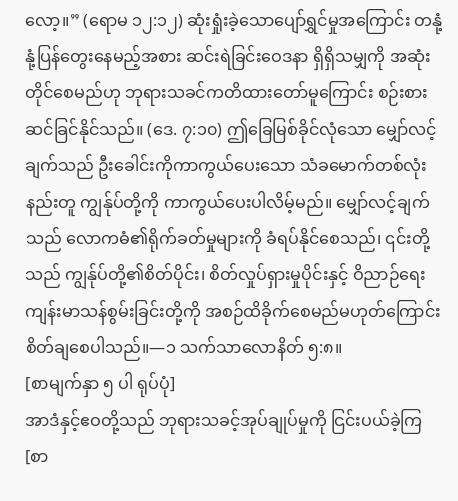လော့။” (ရောမ ၁၂:၁၂) ဆုံးရှုံးခဲ့သောပျော်ရွှင်မှုအကြောင်း တနုံ့နုံ့ပြန်တွေးနေမည့်အစား ဆင်းရဲခြင်းဝေဒနာ ရှိရှိသမျှကို အဆုံးတိုင်စေမည်ဟု ဘုရားသခင်ကတိထားတော်မူကြောင်း စဉ်းစားဆင်ခြင်နိုင်သည်။ (ဒေ. ၇:၁၀) ဤခြေမြစ်ခိုင်လုံသော မျှော်လင့်ချက်သည် ဦးခေါင်းကိုကာကွယ်ပေးသော သံခမောက်တစ်လုံးနည်းတူ ကျွန်ုပ်တို့ကို ကာကွယ်ပေးပါလိမ့်မည်။ မျှော်လင့်ချက်သည် လောကဓံ၏ရိုက်ခတ်မှုများကို ခံရပ်နိုင်စေသည်၊ ၎င်းတို့သည် ကျွန်ုပ်တို့၏စိတ်ပိုင်း၊ စိတ်လှုပ်ရှားမှုပိုင်းနှင့် ဝိညာဉ်ရေး ကျန်းမာသန်စွမ်းခြင်းတို့ကို အစဉ်ထိခိုက်စေမည်မဟုတ်ကြောင်း စိတ်ချစေပါသည်။—၁ သက်သာလောနိတ် ၅:၈။
[စာမျက်နှာ ၅ ပါ ရုပ်ပုံ]
အာဒံနှင့်ဧဝတို့သည် ဘုရားသခင့်အုပ်ချုပ်မှုကို ငြင်းပယ်ခဲ့ကြ
[စာ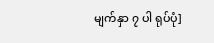မျက်နှာ ၇ ပါ ရုပ်ပုံ]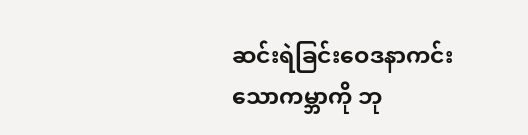ဆင်းရဲခြင်းဝေဒနာကင်းသောကမ္ဘာကို ဘု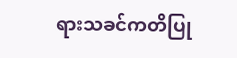ရားသခင်ကတိပြု